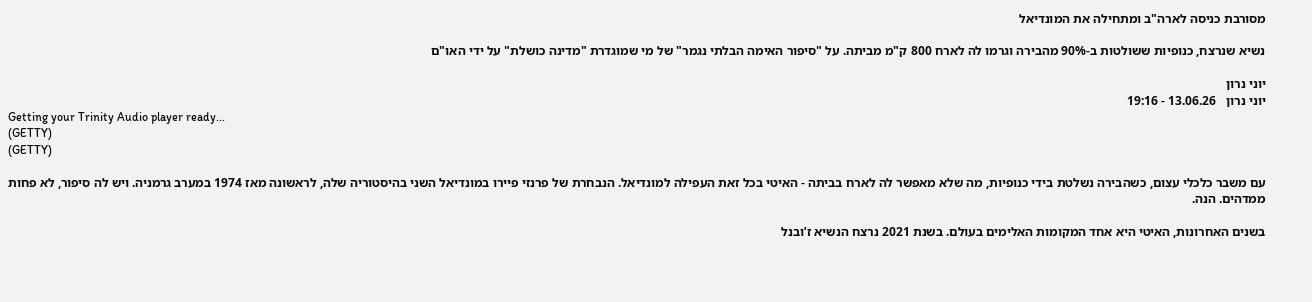מסורבת כניסה לארה"ב ומתחילה את המונדיאל

נשיא שנרצח, כנופיות ששולטות ב-90% מהבירה וגרמו לה לארח 800 ק"מ מביתה. על "סיפור האימה הבלתי נגמר" של מי שמוגדרת "מדינה כושלת" על ידי האו"ם

יוני נרון
יוני נרון   13.06.26 - 19:16
Getting your Trinity Audio player ready...
(GETTY)
(GETTY)

עם משבר כלכלי עצום, כשהבירה נשלטת בידי כנופיות, מה שלא מאפשר לה לארח בביתה - האיטי בכל זאת העפילה למונדיאל. הנבחרת של פרנזי פיירו במונדיאל השני בהיסטוריה שלה, לראשונה מאז 1974 במערב גרמניה. ויש לה סיפור, לא פחות ממדהים. הנה.

בשנים האחרונות, האיטי היא אחד המקומות האלימים בעולם. בשנת 2021 נרצח הנשיא ז’ובנל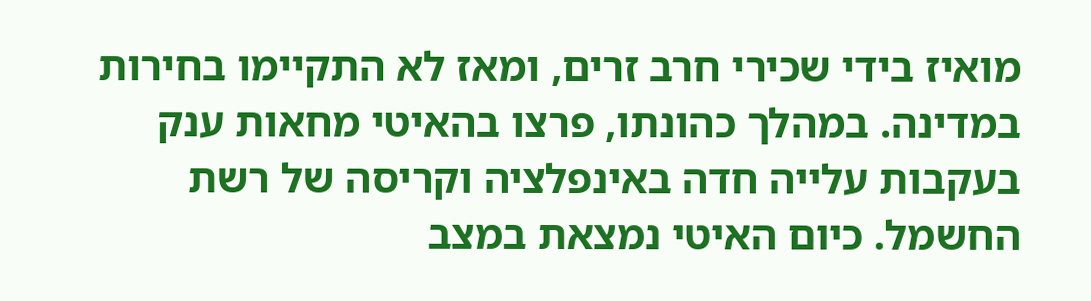מואיז בידי שכירי חרב זרים, ומאז לא התקיימו בחירות במדינה. במהלך כהונתו, פרצו בהאיטי מחאות ענק בעקבות עלייה חדה באינפלציה וקריסה של רשת החשמל. כיום האיטי נמצאת במצב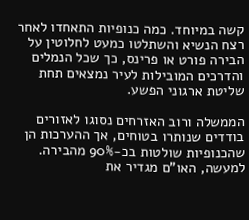קשה במיוחד. כמה כנופיות התאחדו לאחר רצח הנשיא והשתלטו כמעט לחלוטין על הבירה פורט או פרינס, כך שכל הנמלים והדרכים המובילות לעיר נמצאים תחת שליטת ארגוני הפשע.

הממשלה ורוב האזרחים נסוגו לאזורים בודדים שנותרו בטוחים, אך ההערכות הן שהכנופיות שולטות בכ-90% מהבירה. למעשה, האו"ם מגדיר את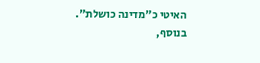האיטי כ"מדינה כושלת". בנוסף,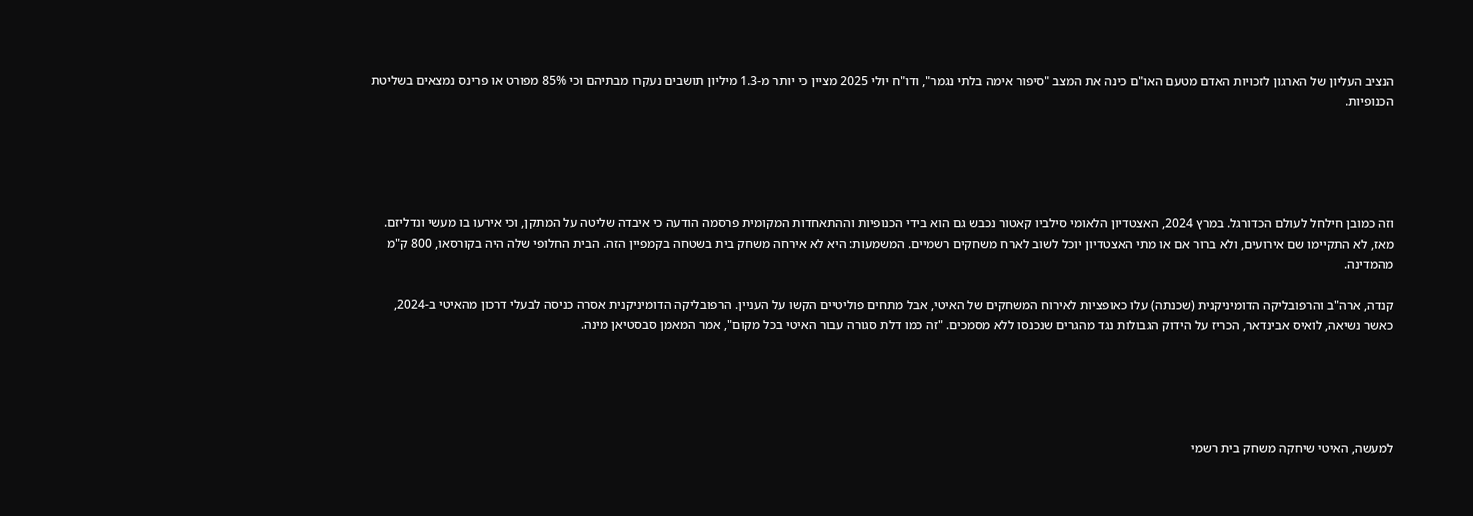הנציב העליון של הארגון לזכויות האדם מטעם האו"ם כינה את המצב "סיפור אימה בלתי נגמר", ודו"ח יולי 2025 מציין כי יותר מ-1.3 מיליון תושבים נעקרו מבתיהם וכי 85% מפורט או פרינס נמצאים בשליטת הכנופיות.





וזה כמובן חילחל לעולם הכדורגל. במרץ 2024, האצטדיון הלאומי סילביו קאטור נכבש גם הוא בידי הכנופיות וההתאחדות המקומית פרסמה הודעה כי איבדה שליטה על המתקן, וכי אירעו בו מעשי ונדליזם. מאז, לא התקיימו שם אירועים, ולא ברור אם או מתי האצטדיון יוכל לשוב לארח משחקים רשמיים. המשמעות: היא לא אירחה משחק בית בשטחה בקמפיין הזה. הבית החלופי שלה היה בקורסאו, 800 ק"מ מהמדינה.

קנדה, ארה"ב והרפובליקה הדומיניקנית (שכנתה) עלו כאופציות לאירוח המשחקים של האיטי, אבל מתחים פוליטיים הקשו על העניין. הרפובליקה הדומיניקנית אסרה כניסה לבעלי דרכון מהאיטי ב-2024, כאשר נשיאה, לואיס אבינדאר, הכריז על הידוק הגבולות נגד מהגרים שנכנסו ללא מסמכים. "זה כמו דלת סגורה עבור האיטי בכל מקום", אמר המאמן סבסטיאן מינה.





למעשה, האיטי שיחקה משחק בית רשמי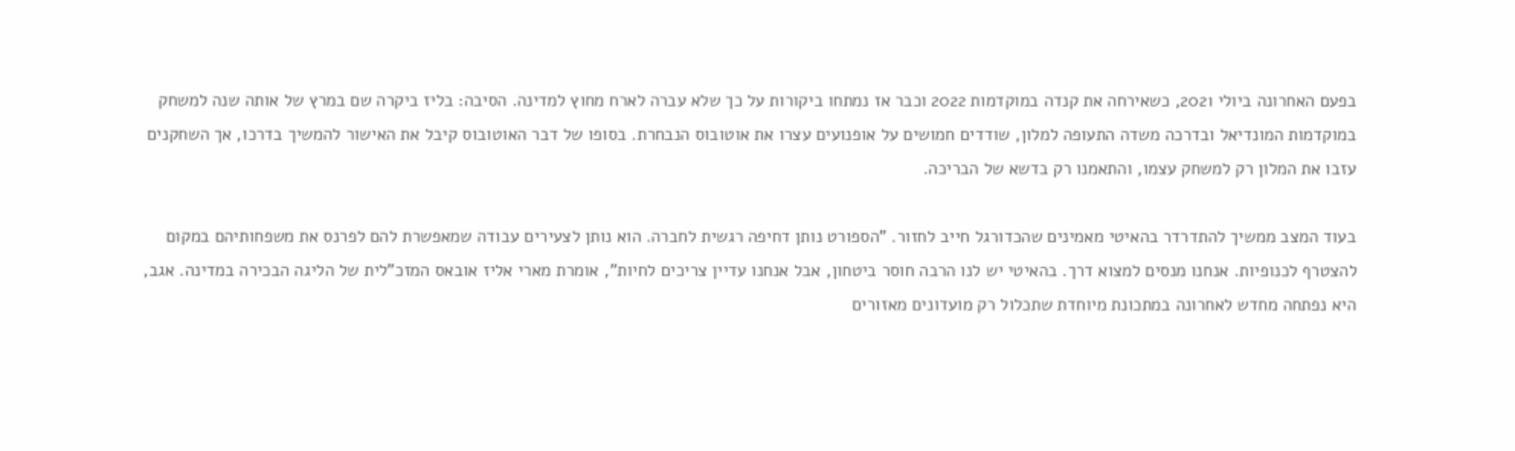בפעם האחרונה ביולי 2021, כשאירחה את קנדה במוקדמות 2022 וכבר אז נמתחו ביקורות על כך שלא עברה לארח מחוץ למדינה. הסיבה: בליז ביקרה שם במרץ של אותה שנה למשחק במוקדמות המונדיאל ובדרכה משדה התעופה למלון, שודדים חמושים על אופנועים עצרו את אוטובוס הנבחרת. בסופו של דבר האוטובוס קיבל את האישור להמשיך בדרכו, אך השחקנים עזבו את המלון רק למשחק עצמו, והתאמנו רק בדשא של הבריכה.

בעוד המצב ממשיך להתדרדר בהאיטי מאמינים שהכדורגל חייב לחזור. "הספורט נותן דחיפה רגשית לחברה. הוא נותן לצעירים עבודה שמאפשרת להם לפרנס את משפחותיהם במקום להצטרף לכנופיות. אנחנו מנסים למצוא דרך. בהאיטי יש לנו הרבה חוסר ביטחון, אבל אנחנו עדיין צריכים לחיות", אומרת מארי אליז אובאס המזכ"לית של הליגה הבכירה במדינה. אגב, היא נפתחה מחדש לאחרונה במתכונת מיוחדת שתכלול רק מועדונים מאזורים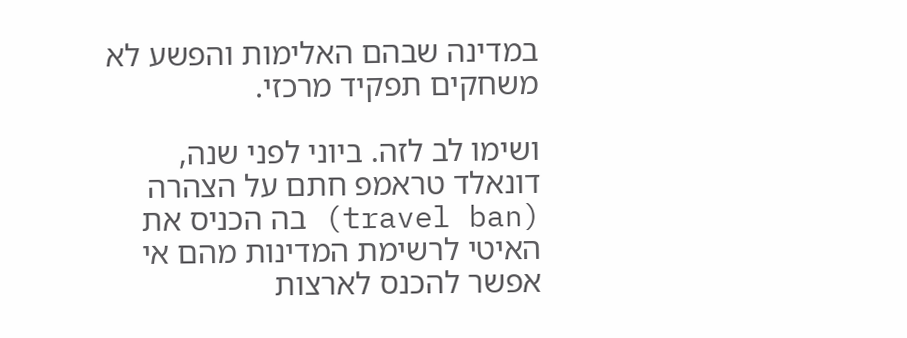במדינה שבהם האלימות והפשע לא משחקים תפקיד מרכזי.

ושימו לב לזה. ביוני לפני שנה, דונאלד טראמפ חתם על הצהרה (travel ban) בה הכניס את האיטי לרשימת המדינות מהם אי אפשר להכנס לארצות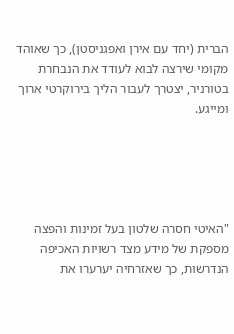הברית (יחד עם אירן ואפגניסטן), כך שאוהד מקומי שירצה לבוא לעודד את הנבחרת בטורניר, יצטרך לעבור הליך בירוקרטי ארוך ומייגע.





"האיטי חסרה שלטון בעל זמינות והפצה מספקת של מידע מצד רשויות האכיפה הנדרשות, כך שאזרחיה יערערו את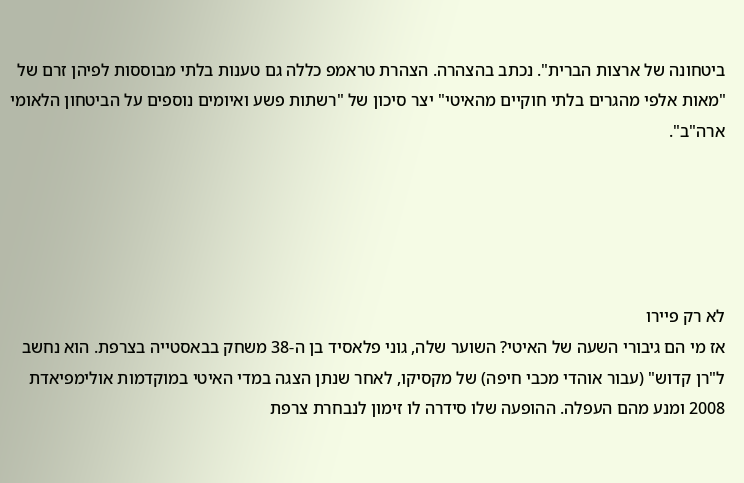ביטחונה של ארצות הברית". נכתב בהצהרה. הצהרת טראמפ כללה גם טענות בלתי מבוססות לפיהן זרם של "מאות אלפי מהגרים בלתי חוקיים מהאיטי" יצר סיכון של "רשתות פשע ואיומים נוספים על הביטחון הלאומי ארה"ב".





לא רק פיירו
אז מי הם גיבורי השעה של האיטי? השוער שלה, גוני פלאסיד בן ה-38 משחק בבאסטייה בצרפת. הוא נחשב ל"רן קדוש" (עבור אוהדי מכבי חיפה) של מקסיקו, לאחר שנתן הצגה במדי האיטי במוקדמות אולימפיאדת 2008 ומנע מהם העפלה. ההופעה שלו סידרה לו זימון לנבחרת צרפת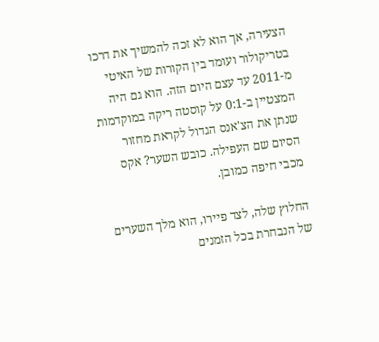הצעירה, אך הוא לא זכה להמשיך את דרכו בטריקולור ועומד בין הקורות של האיטי מ-2011 עד עצם היום הזה. הוא גם היה המצטיין ב-0:1 על קוסטה ריקה במוקדמות שנתן את הצ'אנס הגדול לקראת מחזור הסיום שם העפילה. כובש השער? אקס מכבי חיפה כמובן.

החלוץ שלה, לצד פיירו, הוא מלך השערים של הנבחרת בכל הזמנים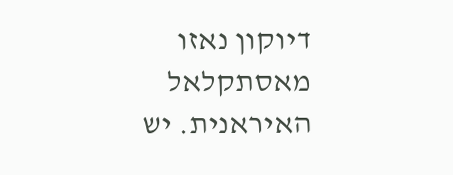דיוקון נאזו מאסתקלאל האיראנית. יש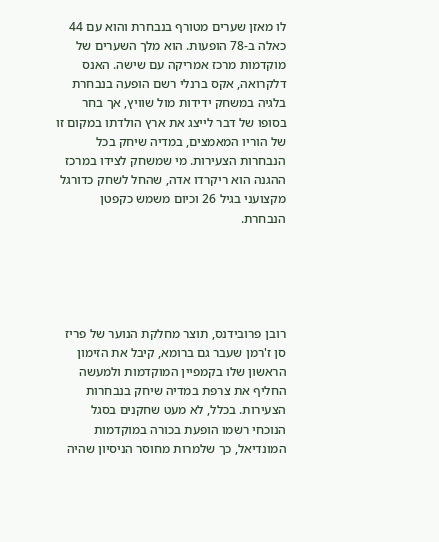לו מאזן שערים מטורף בנבחרת והוא עם 44 כאלה ב-78 הופעות. הוא מלך השערים של מוקדמות מרכז אמריקה עם שישה. האנס דלקרואה, אקס ברנלי רשם הופעה בנבחרת בלגיה במשחק ידידות מול שוויץ, אך בחר בסופו של דבר לייצג את ארץ הולדתו במקום זו של הוריו המאמצים, במדיה שיחק בכל הנבחרות הצעירות. מי שמשחק לצידו במרכז ההגנה הוא ריקרדו אדה, שהחל לשחק כדורגל מקצועני בגיל 26 וכיום משמש כקפטן הנבחרת.





רובן פרובידנס, תוצר מחלקת הנוער של פריז סן ז'רמן שעבר גם ברומא, קיבל את הזימון הראשון שלו בקמפיין המוקדמות ולמעשה החליף את צרפת במדיה שיחק בנבחרות הצעירות. בכלל, לא מעט שחקנים בסגל הנוכחי רשמו הופעת בכורה במוקדמות המונדיאל, כך שלמרות מחוסר הניסיון שהיה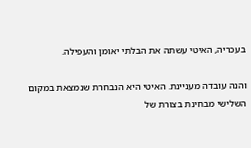בעכריה, האיטי עשתה את הבלתי יאומן והעפילה.

והנה עובדה מעניינת. האיטי היא הנבחרת שנמצאת במקום השלישי מבחינת בצורת של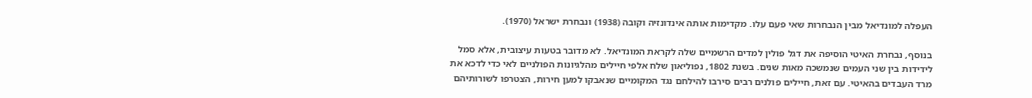העפלה למונדיאל מבין הנבחרות שאי פעם עלו. מקדימות אותה אינדונזיה וקובה (1938) ונבחרת ישראל (1970).

בנוסף, נבחרת האיטי הוסיפה את דגל פולין למדים הרשמיים שלה לקראת המונדיאל. לא מדובר בטעות עיצובית, אלא סמל לידידות בין שני העמים שנמשכה מאות שנים. בשנת 1802, נפוליאון שלח אלפי חיילים מהלגיונות הפולניים לאי כדי לדכא את מרד העבדים בהאיטי. עם זאת, חיילים פולנים רבים סירבו להילחם נגד המקומיים שנאבקו למען חירות, הצטרפו לשורותיהם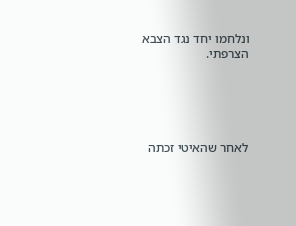ונלחמו יחד נגד הצבא הצרפתי.





לאחר שהאיטי זכתה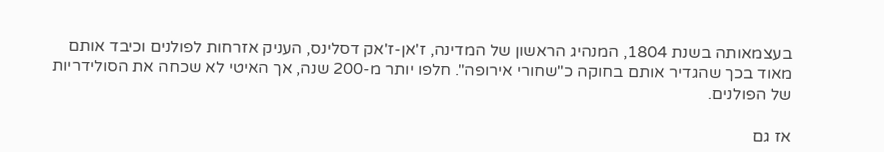בעצמאותה בשנת 1804, המנהיג הראשון של המדינה, ז'אן-ז'אק דסלינס, העניק אזרחות לפולנים וכיבד אותם מאוד בכך שהגדיר אותם בחוקה כ"שחורי אירופה". חלפו יותר מ-200 שנה, אך האיטי לא שכחה את הסולידריות של הפולנים.

אז גם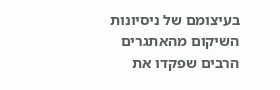בעיצומם של ניסיונות השיקום מהאתגרים הרבים שפקדו את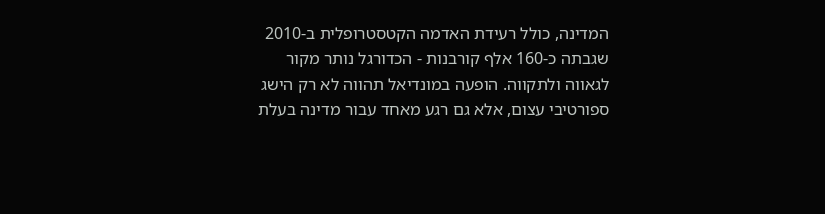המדינה, כולל רעידת האדמה הקטסטרופלית ב-2010 שגבתה כ-160 אלף קורבנות - הכדורגל נותר מקור לגאווה ולתקווה. הופעה במונדיאל תהווה לא רק הישג ספורטיבי עצום, אלא גם רגע מאחד עבור מדינה בעלת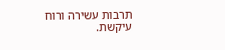תרבות עשירה ורוח עיקשת.